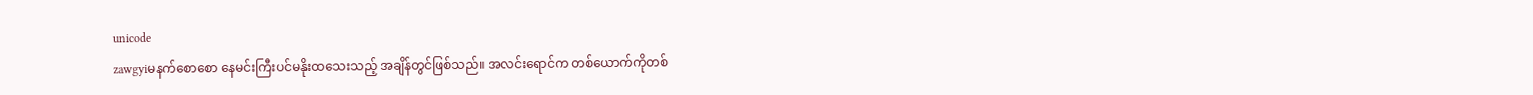unicode
zawgyiမနက်စောစော နေမင်းကြီးပင်မနိုးထသေးသည့် အချိန်တွင်ဖြစ်သည်။ အလင်းရောင်က တစ်ယောက်ကိုတစ်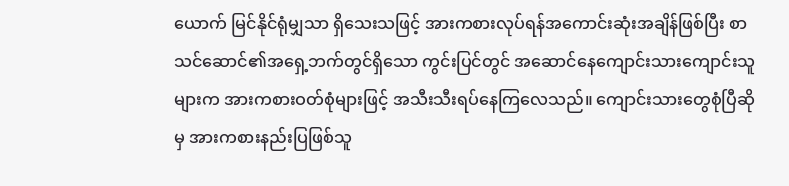ယောက် မြင်နိုင်ရုံမျှသာ ရှိသေးသဖြင့် အားကစားလုပ်ရန်အကောင်းဆုံးအချိန်ဖြစ်ပြီး စာသင်ဆောင်၏အရှေ့ဘက်တွင်ရှိသော ကွင်းပြင်တွင် အဆောင်နေကျောင်းသားကျောင်းသူများက အားကစားဝတ်စုံများဖြင့် အသီးသီးရပ်နေကြလေသည်။ ကျောင်းသားတွေစုံပြီဆိုမှ အားကစားနည်းပြဖြစ်သူ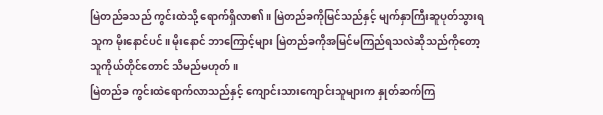မြဲတည်ခသည် ကွင်းထဲသို့ ရောက်ရှိလာ၏။ မြဲတည်ခကိုမြင်သည်နှင့် မျက်နှာကြီးဆူပုတ်သွားရသူက မိုးနောင်ပင်။ မိုးနောင် ဘာကြောင့်များ မြဲတည်ခကိုအမြင်မကြည်ရသလဲဆိုသည်ကိုတော့ သူကိုယ်တိုင်တောင် သိမည်မဟုတ်။
မြဲတည်ခ ကွင်းထဲရောက်လာသည်နှင့် ကျောင်းသားကျောင်းသူများက နှုတ်ဆက်ကြ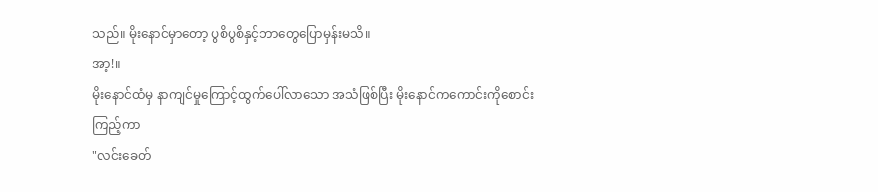သည်။ မိုးနောင်မှာတော့ ပွစိပွစိနှင့်ဘာတွေပြောမှန်းမသိ။
အာ့!။
မိုးနောင်ထံမှ နာကျင်မှုကြောင့်ထွက်ပေါ်လာသော အသံဖြစ်ပြီး မိုးနောင်ကကောင်းကိုစောင်းကြည့်ကာ
"လင်းခေတ်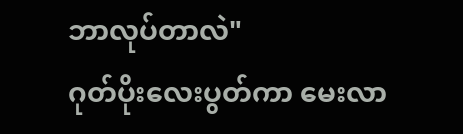ဘာလုပ်တာလဲ"
ဂုတ်ပိုးလေးပွတ်ကာ မေးလာ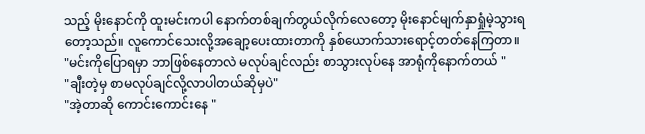သည့် မိုးနောင်ကို ထူးမင်းကပါ နောက်တစ်ချက်တွယ်လိုက်လေတော့ မိုးနောင်မျက်နှာရှုံမဲ့သွားရတော့သည်။ လူကောင်သေးလို့အချော့ပေးထားတာကို နှစ်ယောက်သားရောင့်တတ်နေကြတာ။
"မင်းကိုပြောရမှာ ဘာဖြစ်နေတာလဲ မလုပ်ချင်လည်း စာသွားလုပ်နေ အာရုံကိုနောက်တယ် "
"ချီးတဲ့မှ စာမလုပ်ချင်လို့လာပါတယ်ဆိုမှပဲ"
"အဲ့တာဆို ကောင်းကောင်းနေ "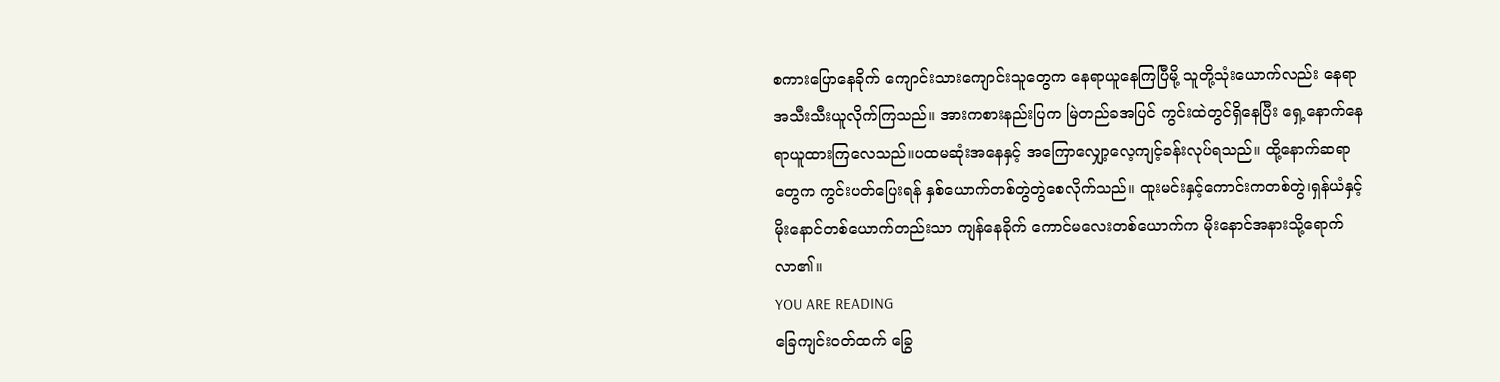စကားပြောနေခိုက် ကျောင်းသားကျောင်းသူတွေက နေရာယူနေကြပြီမို့ သူတို့သုံးယောက်လည်း နေရာအသီးသီးယူလိုက်ကြသည်။ အားကစားနည်းပြက မြဲတည်ခအပြင် ကွင်းထဲတွင်ရှိနေပြီး ရှေ့နောက်နေရာယူထားကြလေသည်။ပထမဆုံးအနေနှင့် အကြောလျှော့လေ့ကျင့်ခန်းလုပ်ရသည်။ ထို့နောက်ဆရာတွေက ကွင်းပတ်ပြေးရန် နှစ်ယောက်တစ်တွဲတွဲစေလိုက်သည်။ ထူးမင်းနှင့်ကောင်းကတစ်တွဲ၊ရှန်ယံနှင့် မိုးနောင်တစ်ယောက်တည်းသာ ကျန်နေခိုက် ကောင်မလေးတစ်ယောက်က မိုးနောင်အနားသို့ရောက်လာ၏။
YOU ARE READING
ခြေကျင်းဝတ်ထက် ခြွေ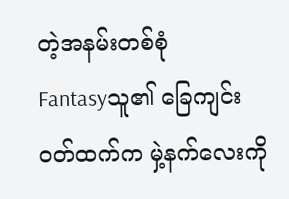တဲ့အနမ်းတစ်စုံ
Fantasyသူ၏ ခြေကျင်းဝတ်ထက်က မှဲ့နက်လေးကို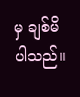မှ ချစ်မိပါသည်။